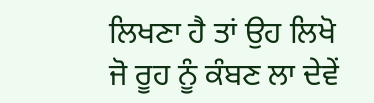ਲਿਖਣਾ ਹੈ ਤਾਂ ਉਹ ਲਿਖੋ ਜੋ ਰੂਹ ਨੂੰ ਕੰਬਣ ਲਾ ਦੇਵੇਂ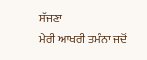ਸੱਜਣਾ
ਮੇਰੀ ਆਖਰੀ ਤਮੰਨਾ ਜਦੋਂ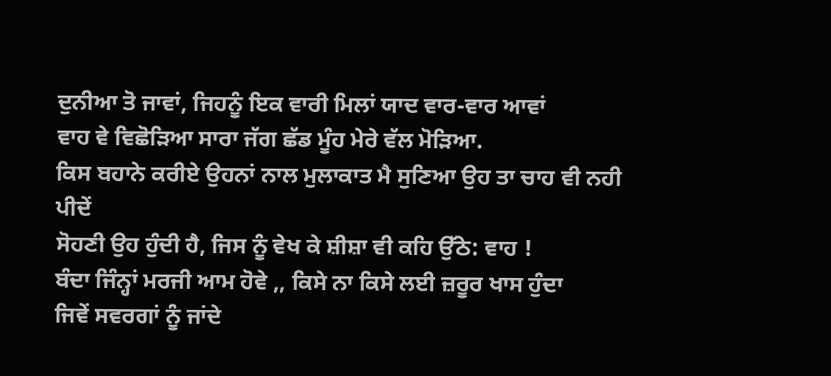ਦੁਨੀਆ ਤੋ ਜਾਵਾਂ, ਜਿਹਨੂੰ ਇਕ ਵਾਰੀ ਮਿਲਾਂ ਯਾਦ ਵਾਰ-ਵਾਰ ਆਵਾਂ
ਵਾਹ ਵੇ ਵਿਛੋੜਿਆ ਸਾਰਾ ਜੱਗ ਛੱਡ ਮੂੰਹ ਮੇਰੇ ਵੱਲ ਮੋੜਿਆ.
ਕਿਸ ਬਹਾਨੇ ਕਰੀਏ ਉਹਨਾਂ ਨਾਲ ਮੁਲਾਕਾਤ ਮੈ ਸੁਣਿਆ ਉਹ ਤਾ ਚਾਹ ਵੀ ਨਹੀ ਪੀਦੇਂ
ਸੋਹਣੀ ਉਹ ਹੁੰਦੀ ਹੈ, ਜਿਸ ਨੂੰ ਵੇਖ ਕੇ ਸ਼ੀਸ਼ਾ ਵੀ ਕਹਿ ਉੱਠੇ: ਵਾਹ !
ਬੰਦਾ ਜਿੰਨ੍ਹਾਂ ਮਰਜੀ ਆਮ ਹੋਵੇ ,, ਕਿਸੇ ਨਾ ਕਿਸੇ ਲਈ ਜ਼ਰੂਰ ਖਾਸ ਹੁੰਦਾ
ਜਿਵੇਂ ਸਵਰਗਾਂ ਨੂੰ ਜਾਂਦੇ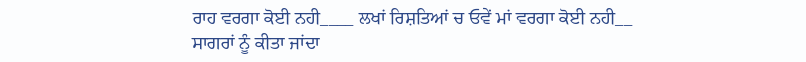ਰਾਹ ਵਰਗਾ ਕੋਈ ਨਹੀ____ ਲਖਾਂ ਰਿਸ਼ਤਿਆਂ ਚ ਓਵੇਂ ਮਾਂ ਵਰਗਾ ਕੋਈ ਨਹੀ__
ਸਾਗਰਾਂ ਨੂੰ ਕੀਤਾ ਜਾਂਦਾ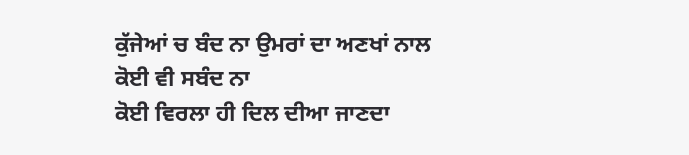ਕੁੱਜੇਆਂ ਚ ਬੰਦ ਨਾ ਉਮਰਾਂ ਦਾ ਅਣਖਾਂ ਨਾਲ ਕੋਈ ਵੀ ਸਬੰਦ ਨਾ
ਕੋਈ ਵਿਰਲਾ ਹੀ ਦਿਲ ਦੀਆ ਜਾਣਦਾ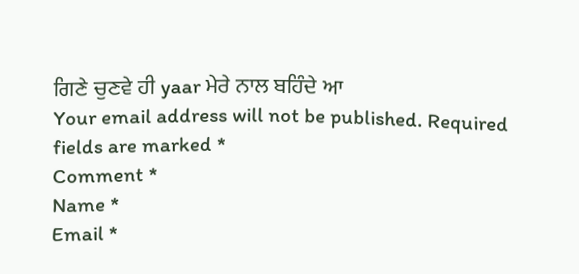ਗਿਣੇ ਚੁਣਵੇ ਹੀ yaar ਮੇਰੇ ਨਾਲ ਬਹਿੰਦੇ ਆ
Your email address will not be published. Required fields are marked *
Comment *
Name *
Email *